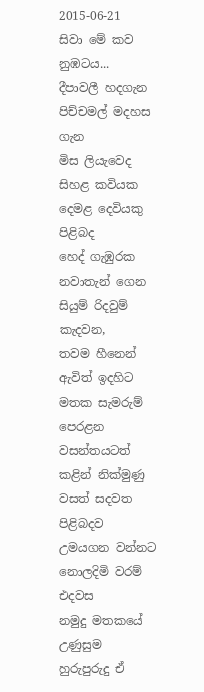2015-06-21
සිවා මේ කව නුඹටය...
දීපාවලී හදගැන
පිච්චමල් මදහස ගැන
මිස ලියැවෙද
සිහළ කවියක
දෙමළ දෙවියකු පිළිබද
හෙද් ගැඹුරක නවාතැන් ගෙන
සියුම් රිදවුම් කැදවන,
තවම හීනෙන් ඇවිත් ඉදහිට
මතක සැමරුම් පෙරළන
වසන්තයටත් කළින් නික්මුණු
වසත් සදවත පිළිබදව
උමයගන වන්නට
නොලදිමි වරම් එදවස
නමුදු මතකයේ උණුසුම
හුරුපුරුදු ඒ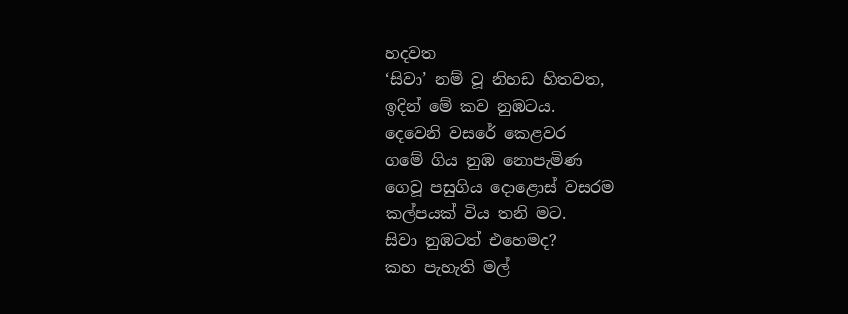හදවත
‘සිවා’ නම් වූ නිහඩ හිතවත,
ඉදින් මේ කව නුඹටය.
දෙවෙනි වසරේ කෙළවර
ගමේ ගිය නුඹ නොපැමිණ
ගෙවූ පසුගිය දොළොස් වසරම
කල්පයක් විය තනි මට.
සිවා නුඹටත් එහෙමද?
කහ පැහැති මල්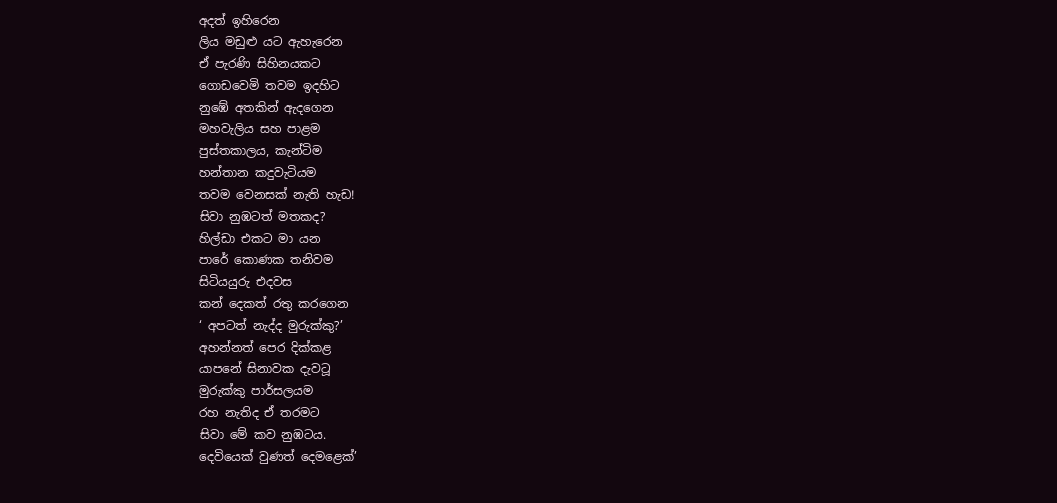අදත් ඉහිරෙන
ලිය මඩුළු යට ඇහැරෙන
ඒ පැරණි සිහිනයකට
ගොඩවෙමි තවම ඉදහිට
නුඹේ අතකින් ඇදගෙන
මහවැලිය සහ පාළම
පුස්තකාලය, කැන්ටිම
හන්තාන කදුවැටියම
තවම වෙනසක් නැති හැඩ!
සිවා නුඹටත් මතකද?
හිල්ඩා එකට මා යන
පාරේ කොණක තනිවම
සිටියයුරු එදවස
කන් දෙකත් රතු කරගෙන
‘ අපටත් නැද්ද මුරුක්කු?’
අහන්නත් පෙර දික්කළ
යාපනේ සිනාවක දැවටූ
මුරුක්කු පාර්සලයම
රහ නැතිද ඒ තරමට
සිවා මේ කව නුඹටය.
දෙවියෙක් වුණත් දෙමළෙක්’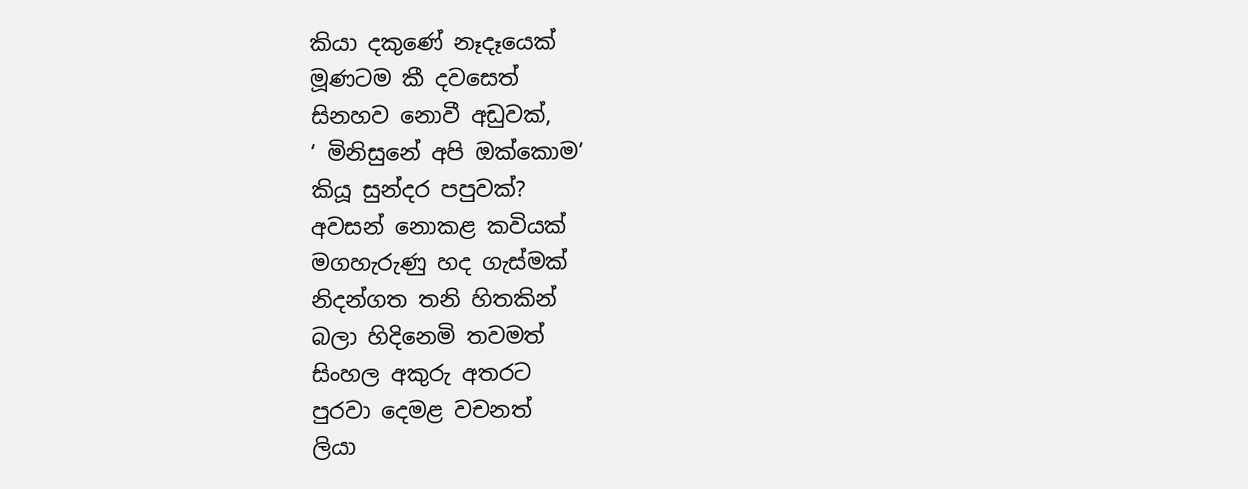කියා දකුණේ නෑදෑයෙක්
මූණටම කී දවසෙත්
සිනහව නොවී අඩුවක්,
‘ මිනිසුනේ අපි ඔක්කොම’
කියූ සුන්දර පපුවක්?
අවසන් නොකළ කවියක්
මගහැරුණු හද ගැස්මක්
නිදන්ගත තනි හිතකින්
බලා හිදිනෙමි තවමත්
සිංහල අකුරු අතරට
පුරවා දෙමළ වචනත්
ලියා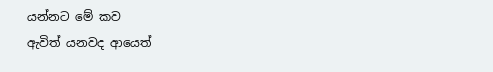යන්නට මේ කව
ඇවිත් යනවද ආයෙත්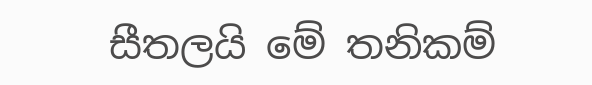සීතලයි මේ තනිකම්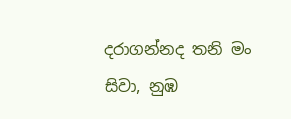දරාගන්නද තනි මං
සිවා, නුඹ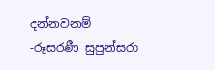දන්නවනම්
-රූසරණී සුපුන්සරා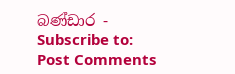බණ්ඩාර -
Subscribe to:
Post Comments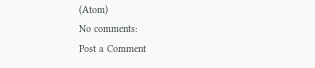(Atom)
No comments:
Post a Comment